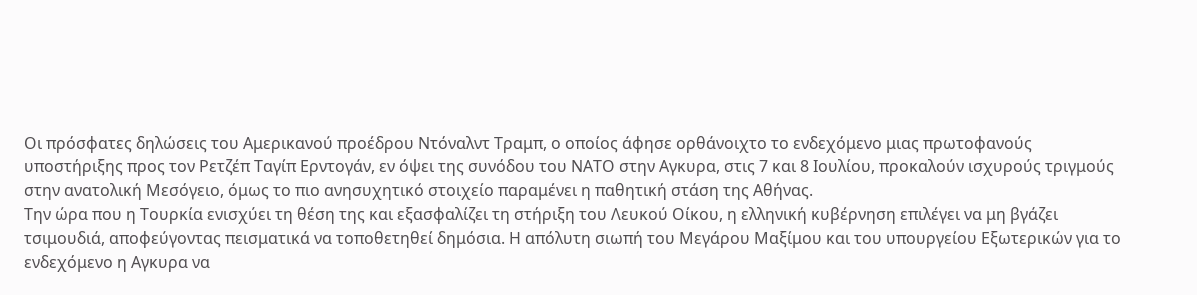Οι πρόσφατες δηλώσεις του Αμερικανού προέδρου Ντόναλντ Τραμπ, ο οποίος άφησε ορθάνοιχτο το ενδεχόμενο μιας πρωτοφανούς υποστήριξης προς τον Ρετζέπ Ταγίπ Ερντογάν, εν όψει της συνόδου του ΝΑΤΟ στην Αγκυρα, στις 7 και 8 Ιουλίου, προκαλούν ισχυρούς τριγμούς στην ανατολική Μεσόγειο, όμως το πιο ανησυχητικό στοιχείο παραμένει η παθητική στάση της Αθήνας.
Την ώρα που η Τουρκία ενισχύει τη θέση της και εξασφαλίζει τη στήριξη του Λευκού Οίκου, η ελληνική κυβέρνηση επιλέγει να μη βγάζει τσιμουδιά, αποφεύγοντας πεισματικά να τοποθετηθεί δημόσια. Η απόλυτη σιωπή του Μεγάρου Μαξίμου και του υπουργείου Εξωτερικών για το ενδεχόμενο η Αγκυρα να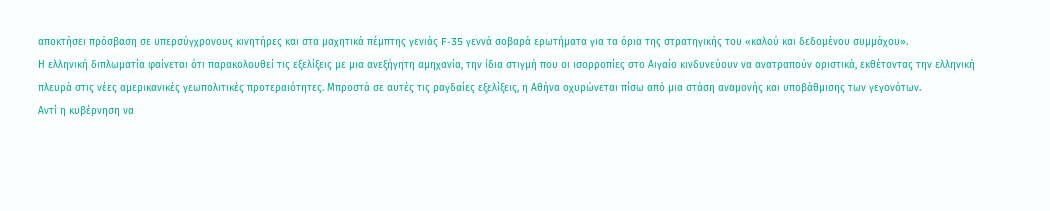αποκτήσει πρόσβαση σε υπερσύγχρονους κινητήρες και στα μαχητικά πέμπτης γενιάς F-35 γεννά σοβαρά ερωτήματα για τα όρια της στρατηγικής του «καλού και δεδομένου συμμάχου».
Η ελληνική διπλωματία φαίνεται ότι παρακολουθεί τις εξελίξεις με μια ανεξήγητη αμηχανία, την ίδια στιγμή που οι ισορροπίες στο Αιγαίο κινδυνεύουν να ανατραπούν οριστικά, εκθέτοντας την ελληνική πλευρά στις νέες αμερικανικές γεωπολιτικές προτεραιότητες. Μπροστά σε αυτές τις ραγδαίες εξελίξεις, η Αθήνα οχυρώνεται πίσω από μια στάση αναμονής και υποβάθμισης των γεγονότων.
Αντί η κυβέρνηση να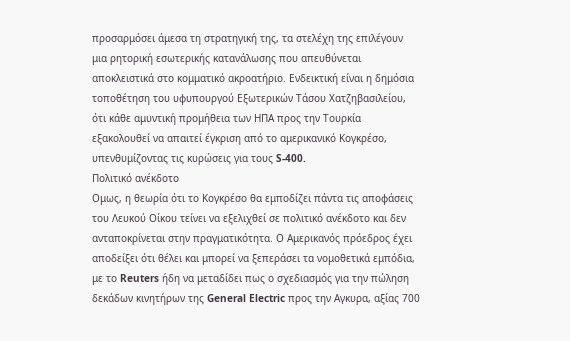προσαρμόσει άμεσα τη στρατηγική της, τα στελέχη της επιλέγουν μια ρητορική εσωτερικής κατανάλωσης που απευθύνεται αποκλειστικά στο κομματικό ακροατήριο. Ενδεικτική είναι η δημόσια τοποθέτηση του υφυπουργού Εξωτερικών Τάσου Χατζηβασιλείου, ότι κάθε αμυντική προμήθεια των ΗΠΑ προς την Τουρκία εξακολουθεί να απαιτεί έγκριση από το αμερικανικό Κογκρέσο, υπενθυμίζοντας τις κυρώσεις για τους S-400.
Πολιτικό ανέκδοτο
Ομως, η θεωρία ότι το Κογκρέσο θα εμποδίζει πάντα τις αποφάσεις του Λευκού Οίκου τείνει να εξελιχθεί σε πολιτικό ανέκδοτο και δεν ανταποκρίνεται στην πραγματικότητα. Ο Αμερικανός πρόεδρος έχει αποδείξει ότι θέλει και μπορεί να ξεπεράσει τα νομοθετικά εμπόδια, με το Reuters ήδη να μεταδίδει πως ο σχεδιασμός για την πώληση δεκάδων κινητήρων της General Electric προς την Αγκυρα, αξίας 700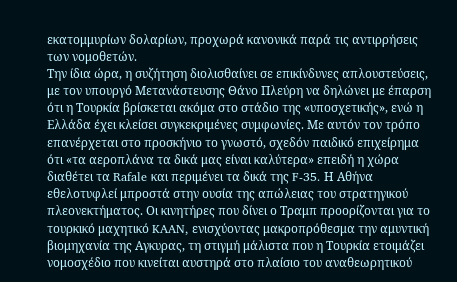εκατομμυρίων δολαρίων, προχωρά κανονικά παρά τις αντιρρήσεις των νομοθετών.
Την ίδια ώρα, η συζήτηση διολισθαίνει σε επικίνδυνες απλουστεύσεις, με τον υπουργό Μετανάστευσης Θάνο Πλεύρη να δηλώνει με έπαρση ότι η Τουρκία βρίσκεται ακόμα στο στάδιο της «υποσχετικής», ενώ η Ελλάδα έχει κλείσει συγκεκριμένες συμφωνίες. Με αυτόν τον τρόπο επανέρχεται στο προσκήνιο το γνωστό, σχεδόν παιδικό επιχείρημα ότι «τα αεροπλάνα τα δικά μας είναι καλύτερα» επειδή η χώρα διαθέτει τα Rafale και περιμένει τα δικά της F-35. Η Αθήνα εθελοτυφλεί μπροστά στην ουσία της απώλειας του στρατηγικού πλεονεκτήματος. Οι κινητήρες που δίνει ο Τραμπ προορίζονται για το τουρκικό μαχητικό KAAN, ενισχύοντας μακροπρόθεσμα την αμυντική βιομηχανία της Αγκυρας, τη στιγμή μάλιστα που η Τουρκία ετοιμάζει νομοσχέδιο που κινείται αυστηρά στο πλαίσιο του αναθεωρητικού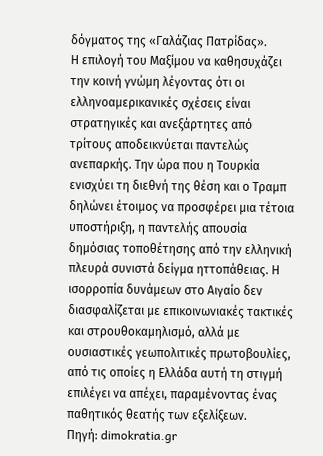δόγματος της «Γαλάζιας Πατρίδας».
Η επιλογή του Μαξίμου να καθησυχάζει την κοινή γνώμη λέγοντας ότι οι ελληνοαμερικανικές σχέσεις είναι στρατηγικές και ανεξάρτητες από τρίτους αποδεικνύεται παντελώς ανεπαρκής. Την ώρα που η Τουρκία ενισχύει τη διεθνή της θέση και ο Τραμπ δηλώνει έτοιμος να προσφέρει μια τέτοια υποστήριξη, η παντελής απουσία δημόσιας τοποθέτησης από την ελληνική πλευρά συνιστά δείγμα ηττοπάθειας. Η ισορροπία δυνάμεων στο Αιγαίο δεν διασφαλίζεται με επικοινωνιακές τακτικές και στρουθοκαμηλισμό, αλλά με ουσιαστικές γεωπολιτικές πρωτοβουλίες, από τις οποίες η Ελλάδα αυτή τη στιγμή επιλέγει να απέχει, παραμένοντας ένας παθητικός θεατής των εξελίξεων.
Πηγή: dimokratia.gr